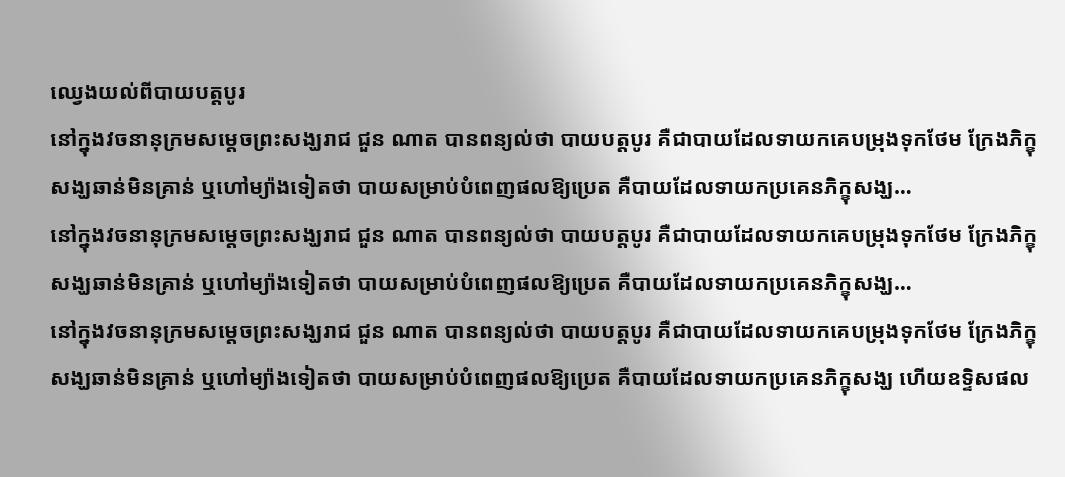ឈ្វេងយល់ពីបាយបត្តបូរ
នៅក្នុងវចនានុក្រមសម្តេចព្រះសង្ឃរាជ ជួន ណាត បានពន្យល់ថា បាយបត្តបូរ គឺជាបាយដែលទាយកគេបម្រុងទុកថែម ក្រែងភិក្ខុសង្ឃឆាន់មិនគ្រាន់ ឬហៅម្យ៉ាងទៀតថា បាយសម្រាប់បំពេញផលឱ្យប្រេត គឺបាយដែលទាយកប្រគេនភិក្ខុសង្ឃ…
នៅក្នុងវចនានុក្រមសម្តេចព្រះសង្ឃរាជ ជួន ណាត បានពន្យល់ថា បាយបត្តបូរ គឺជាបាយដែលទាយកគេបម្រុងទុកថែម ក្រែងភិក្ខុសង្ឃឆាន់មិនគ្រាន់ ឬហៅម្យ៉ាងទៀតថា បាយសម្រាប់បំពេញផលឱ្យប្រេត គឺបាយដែលទាយកប្រគេនភិក្ខុសង្ឃ…
នៅក្នុងវចនានុក្រមសម្តេចព្រះសង្ឃរាជ ជួន ណាត បានពន្យល់ថា បាយបត្តបូរ គឺជាបាយដែលទាយកគេបម្រុងទុកថែម ក្រែងភិក្ខុសង្ឃឆាន់មិនគ្រាន់ ឬហៅម្យ៉ាងទៀតថា បាយសម្រាប់បំពេញផលឱ្យប្រេត គឺបាយដែលទាយកប្រគេនភិក្ខុសង្ឃ ហើយឧទ្ទិសផល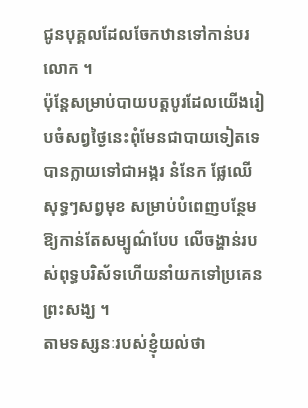ជូនបុគ្គលដែលចែកឋានទៅកាន់បរលោក ។
ប៉ុន្តែសម្រាប់បាយបត្តបូរដែលយើងរៀបចំសព្វថ្ងៃនេះពុំមែនជាបាយទៀតទេ បានក្លាយទៅជាអង្ករ នំនែក ផ្លែឈើសុទ្ធៗសព្វមុខ សម្រាប់បំពេញបន្ថែមឱ្យកាន់តែសម្បូណ៌បែប លើចង្ហាន់របស់ពុទ្ធបរិស័ទហើយនាំយកទៅប្រគេនព្រះសង្ឃ ។
តាមទស្សនៈរបស់ខ្ញុំយល់ថា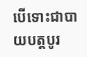បើទោះជាបាយបត្តបូរ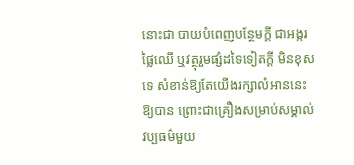នោះជា បាយបំពេញបន្ថែមក្តី ជាអង្ករ ផ្លៃឈើ ឬវត្ថុរួមផ្សំដទៃទៀតក្តី មិនខុសទេ សំខាន់ឱ្យតែយើងរក្សាលំអាននេះឱ្យបាន ព្រោះជាគ្រឿងសម្រាប់សម្គាល់វប្បធម៌មួយ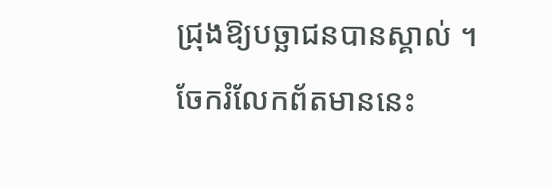ជ្រុងឱ្យបច្ឆាជនបានស្គាល់ ។
ចែករំលែកព័តមាននេះ